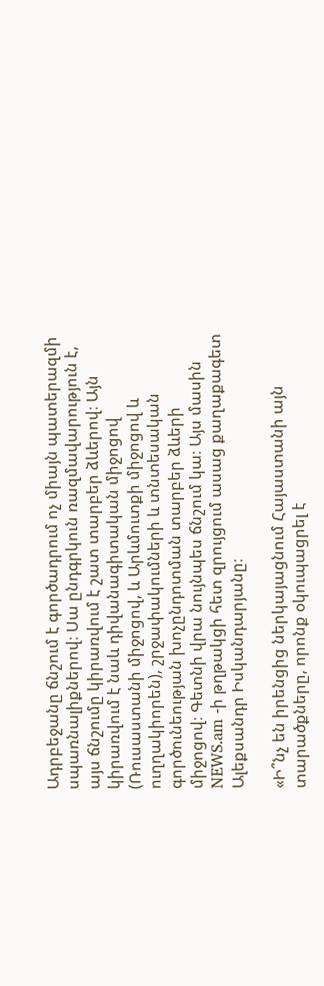Ադրբեջանը ճնշում է գործադրում ոչ միայն պատերազմի սպառնալիքներով։ Սա ընդգրկուն ռազմավարություն է, այս ճնշումը կիրառվում է շատ տարբեր ձևերով։ Այն կիրառվում է նաև դիվանագիտական միջոցով (Ռուսաստանի միջոցով, և Արևմուտքի միջոցով և ուղղակիորեն), շրջափակումների և տնտեսական գործունեության խոչընդոտման տարբեր ձևերի միջոցով։ Գետնի վրա նույնպես ճնշում կա։ Այս մասին NEWS.am -ի թղթակցի հետ զրույցում ասաց քաղաքագետ Ալեքսանդր Իսկանդարյանը։

«Ի՞նչ են իրենցից ներկայացնում Հայաստանի այն տարածքները, որոնք օկուպացրել է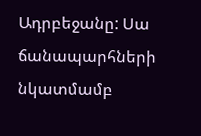Ադրբեջանը: Սա ճանապարհների նկատմամբ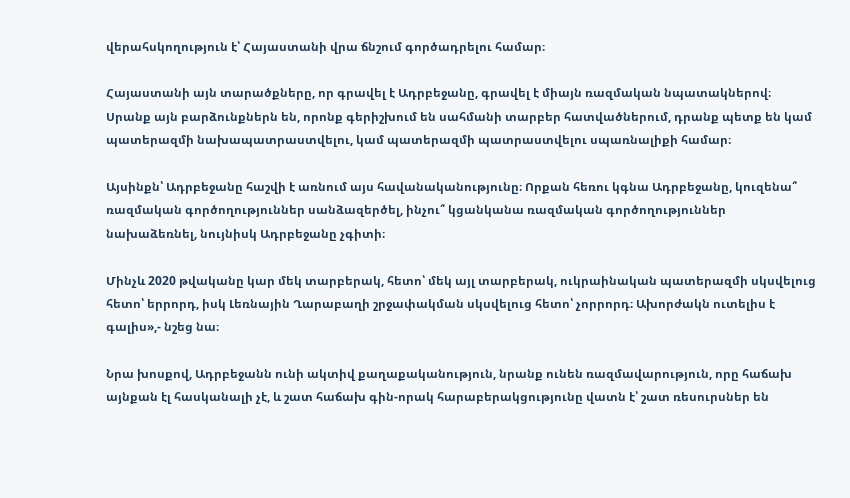վերահսկողություն է՝ Հայաստանի վրա ճնշում գործադրելու համար։

Հայաստանի այն տարածքները, որ գրավել է Ադրբեջանը, գրավել է միայն ռազմական նպատակներով։ Սրանք այն բարձունքներն են, որոնք գերիշխում են սահմանի տարբեր հատվածներում, դրանք պետք են կամ պատերազմի նախապատրաստվելու, կամ պատերազմի պատրաստվելու սպառնալիքի համար։

Այսինքն՝ Ադրբեջանը հաշվի է առնում այս հավանականությունը։ Որքան հեռու կգնա Ադրբեջանը, կուզենա՞ ռազմական գործողություններ սանձազերծել, ինչու՞ կցանկանա ռազմական գործողություններ նախաձեռնել, նույնիսկ Ադրբեջանը չգիտի։

Մինչև 2020 թվականը կար մեկ տարբերակ, հետո՝ մեկ այլ տարբերակ, ուկրաինական պատերազմի սկսվելուց հետո՝ երրորդ, իսկ Լեռնային Ղարաբաղի շրջափակման սկսվելուց հետո՝ չորրորդ։ Ախորժակն ուտելիս է գալիս»,- նշեց նա։

Նրա խոսքով, Ադրբեջանն ունի ակտիվ քաղաքականություն, նրանք ունեն ռազմավարություն, որը հաճախ այնքան էլ հասկանալի չէ, և շատ հաճախ գին-որակ հարաբերակցությունը վատն է՝ շատ ռեսուրսներ են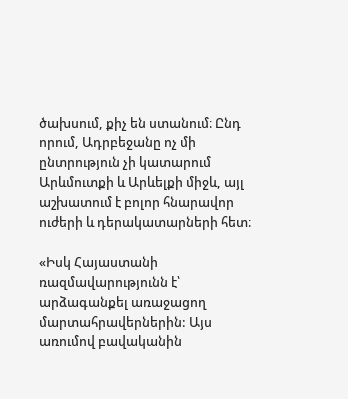ծախսում, քիչ են ստանում։ Ընդ որում, Ադրբեջանը ոչ մի ընտրություն չի կատարում Արևմուտքի և Արևելքի միջև, այլ աշխատում է բոլոր հնարավոր ուժերի և դերակատարների հետ։

«Իսկ Հայաստանի ռազմավարությունն է՝ արձագանքել առաջացող մարտահրավերներին: Այս առումով բավականին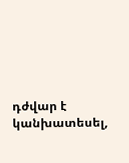դժվար է կանխատեսել,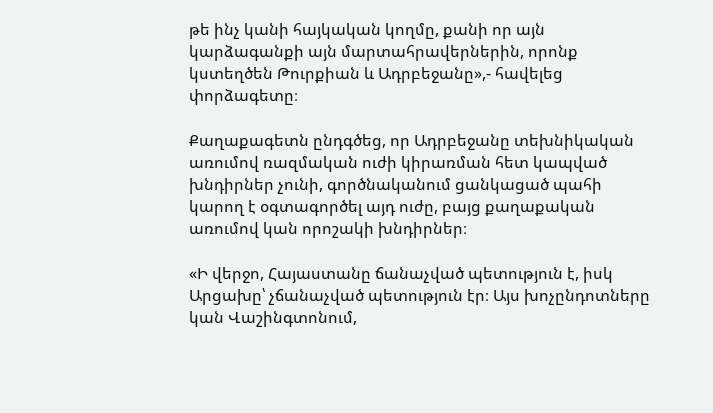թե ինչ կանի հայկական կողմը, քանի որ այն կարձագանքի այն մարտահրավերներին, որոնք կստեղծեն Թուրքիան և Ադրբեջանը»,- հավելեց փորձագետը։

Քաղաքագետն ընդգծեց, որ Ադրբեջանը տեխնիկական առումով ռազմական ուժի կիրառման հետ կապված խնդիրներ չունի, գործնականում ցանկացած պահի կարող է օգտագործել այդ ուժը, բայց քաղաքական առումով կան որոշակի խնդիրներ։

«Ի վերջո, Հայաստանը ճանաչված պետություն է, իսկ Արցախը՝ չճանաչված պետություն էր։ Այս խոչընդոտները կան Վաշինգտոնում,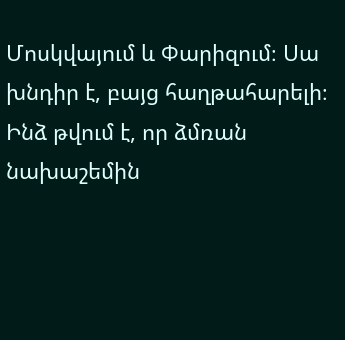Մոսկվայում և Փարիզում։ Սա խնդիր է, բայց հաղթահարելի։ Ինձ թվում է, որ ձմռան նախաշեմին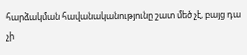հարձակման հավանականությունը շատ մեծ չէ, բայց դա չի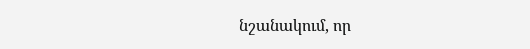նշանակում, որ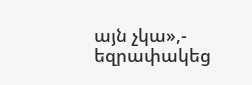այն չկա»,- եզրափակեց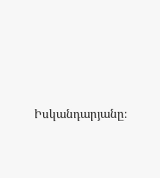Իսկանդարյանը։